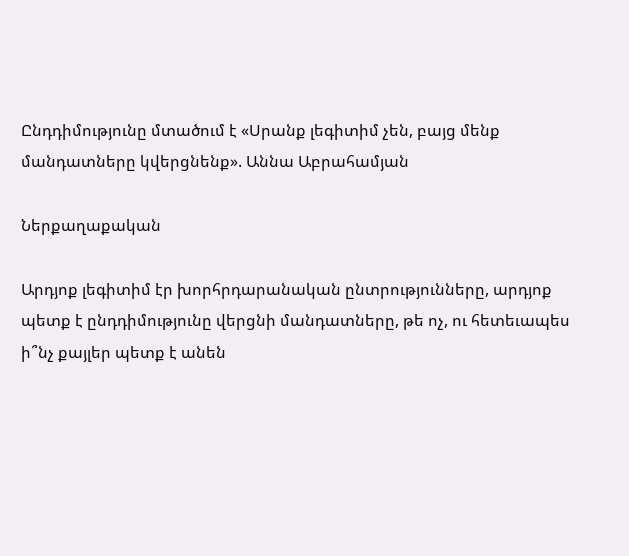Ընդդիմությունը մտածում է «Սրանք լեգիտիմ չեն, բայց մենք մանդատները կվերցնենք». Աննա Աբրահամյան

Ներքաղաքական

Արդյոք լեգիտիմ էր խորհրդարանական ընտրությունները, արդյոք պետք է ընդդիմությունը վերցնի մանդատները, թե ոչ, ու հետեւապես ի՞նչ քայլեր պետք է անեն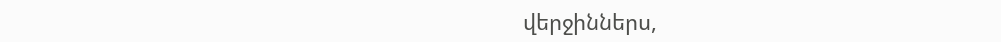վերջիններս,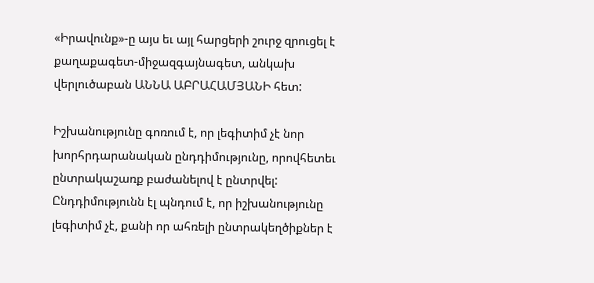«Իրավունք»-ը այս եւ այլ հարցերի շուրջ զրուցել է քաղաքագետ-միջազգայնագետ, անկախ վերլուծաբան ԱՆՆԱ ԱԲՐԱՀԱՄՅԱՆԻ հետ:

Իշխանությունը գոռում է, որ լեգիտիմ չէ նոր խորհրդարանական ընդդիմությունը, որովհետեւ ընտրակաշառք բաժանելով է ընտրվել: Ընդդիմությունն էլ պնդում է, որ իշխանությունը լեգիտիմ չէ, քանի որ ահռելի ընտրակեղծիքներ է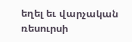եղել եւ վարչական ռեսուրսի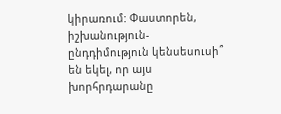կիրառում: Փաստորեն, իշխանություն-ընդդիմություն կենսեսուսի՞ են եկել, որ այս խորհրդարանը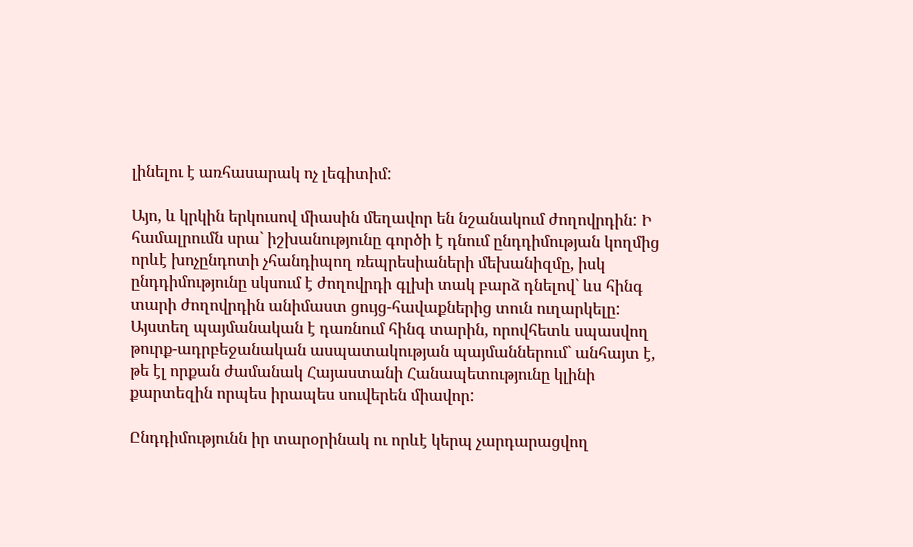լինելու է առհասարակ ոչ լեգիտիմ:

Այո, և կրկին երկուսով միասին մեղավոր են նշանակում ժողովրդին: Ի համալրումն սրա` իշխանությունը գործի է դնում ընդդիմության կողմից որևէ խոչընդոտի չհանդիպող ռեպրեսիաների մեխանիզմը, իսկ ընդդիմությունը սկսում է ժողովրդի գլխի տակ բարձ դնելով` ևս հինգ տարի ժողովրդին անիմաստ ցույց-հավաքներից տուն ուղարկելը: Այստեղ պայմանական է դառնում հինգ տարին, որովհետև սպասվող թուրք-ադրբեջանական ասպատակության պայմաններում` անհայտ է, թե էլ որքան ժամանակ Հայաստանի Հանապետությունը կլինի քարտեզին որպես իրապես սուվերեն միավոր:

Ընդդիմությունն իր տարօրինակ ու որևէ կերպ չարդարացվող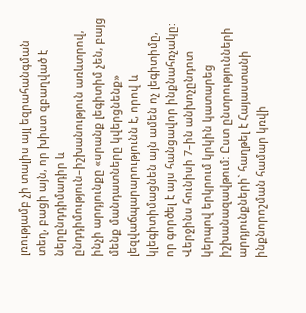լռությամբ չի տալիս այլ եզրահանգման տեղ, բացի այն, որ խիստ զբաղված է ներընդդիմադիր և ընդդիմություն–իշխանություն առևտրով, ինչի արդյունքը «սրանք լեգիտիմ չեն, բայց մենք մանդատները կվերցնենք» լեզվաճպարարությունն է, որով և կլեգիտիմացնեն այն ամեն ոչ լեգիտիմը, որ գործել է այս հանցավոր ինքնահռչակը: Վերջինս հունիսի 7–ին անխոչընդոտ կերպով երկրում կրկին կատարեց իշխանազավթում: Ըստ ընտրությունների արդյունքների` հաղթել է Հայաստանի ինքնորոշման համար կռվի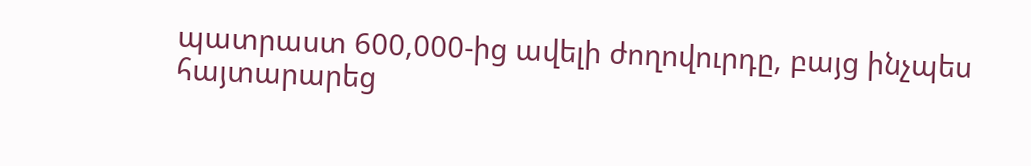պատրաստ 600,000-ից ավելի ժողովուրդը, բայց ինչպես հայտարարեց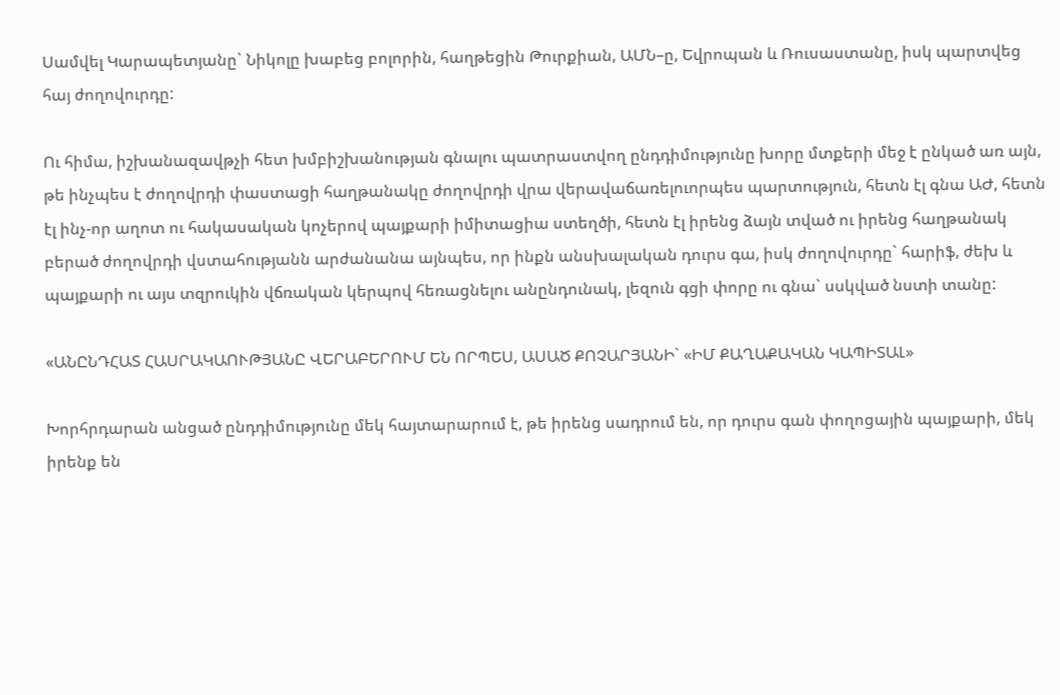Սամվել Կարապետյանը` Նիկոլը խաբեց բոլորին, հաղթեցին Թուրքիան, ԱՄՆ–ը, Եվրոպան և Ռուսաստանը, իսկ պարտվեց հայ ժողովուրդը:

Ու հիմա, իշխանազավթչի հետ խմբիշխանության գնալու պատրաստվող ընդդիմությունը խորը մտքերի մեջ է ընկած առ այն, թե ինչպես է ժողովրդի փաստացի հաղթանակը ժողովրդի վրա վերավաճառելուորպես պարտություն, հետն էլ գնա ԱԺ, հետն էլ ինչ-որ աղոտ ու հակասական կոչերով պայքարի իմիտացիա ստեղծի, հետն էլ իրենց ձայն տված ու իրենց հաղթանակ բերած ժողովրդի վստահությանն արժանանա այնպես, որ ինքն անսխալական դուրս գա, իսկ ժողովուրդը` հարիֆ, ժեխ և պայքարի ու այս տզրուկին վճռական կերպով հեռացնելու անընդունակ, լեզուն գցի փորը ու գնա` սսկված նստի տանը:

«ԱՆԸՆԴՀԱՏ ՀԱՍՐԱԿԱՈՒԹՅԱՆԸ ՎԵՐԱԲԵՐՈՒՄ ԵՆ ՈՐՊԵՍ, ԱՍԱԾ ՔՈՉԱՐՅԱՆԻ` «ԻՄ ՔԱՂԱՔԱԿԱՆ ԿԱՊԻՏԱԼ»

Խորհրդարան անցած ընդդիմությունը մեկ հայտարարում է, թե իրենց սադրում են, որ դուրս գան փողոցային պայքարի, մեկ իրենք են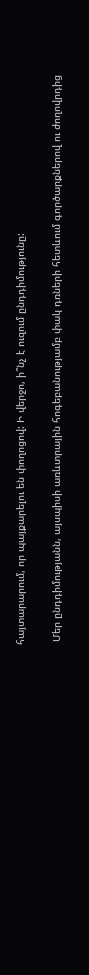հայտարարում, որ պայքարելու են փողոցով: Ի վերջո, ի՞նչ է ուզում ընդդիմությունը:

 Մեր ընդդիմությանն, այսպիսի առևտրային հոգեբանությամբ փակ դռների հետևում գործարքներով ու ժողովրդից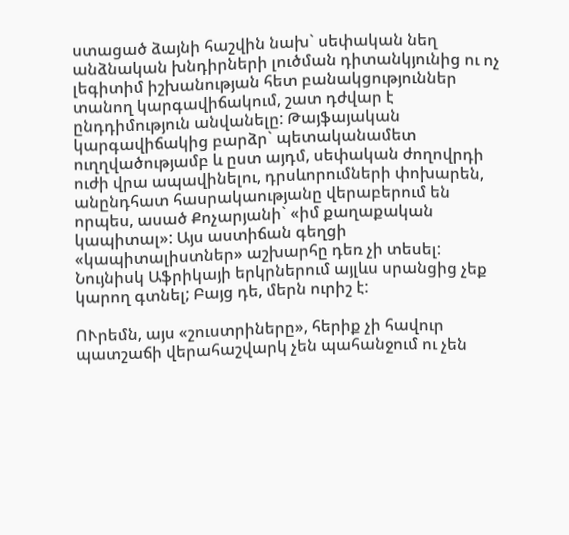ստացած ձայնի հաշվին նախ` սեփական նեղ անձնական խնդիրների լուծման դիտանկյունից ու ոչ լեգիտիմ իշխանության հետ բանակցություններ տանող կարգավիճակում, շատ դժվար է ընդդիմություն անվանելը: Թայֆայական կարգավիճակից բարձր` պետականամետ ուղղվածությամբ և ըստ այդմ, սեփական ժողովրդի ուժի վրա ապավինելու, դրսևորումների փոխարեն, անընդհատ հասրակաությանը վերաբերում են որպես, ասած Քոչարյանի` «իմ քաղաքական կապիտալ»: Այս աստիճան գեղցի «կապիտալիստներ» աշխարհը դեռ չի տեսել: Նույնիսկ Աֆրիկայի երկրներում այլևս սրանցից չեք կարող գտնել; Բայց դե, մերն ուրիշ է:

ՈՒրեմն, այս «շուստրիները», հերիք չի հավուր պատշաճի վերահաշվարկ չեն պահանջում ու չեն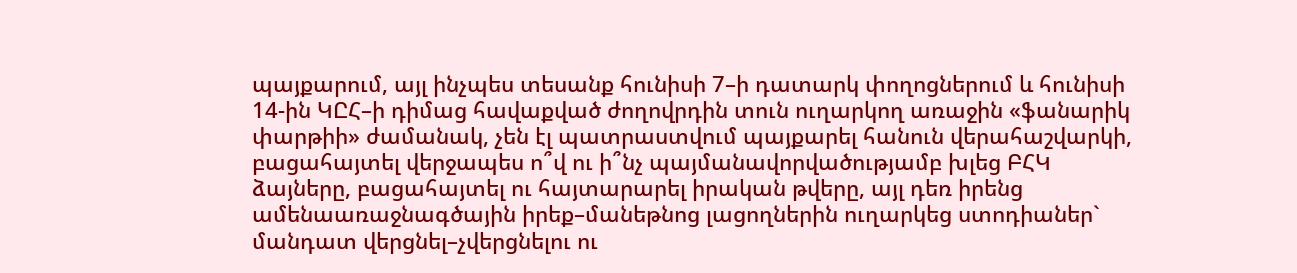պայքարում, այլ ինչպես տեսանք հունիսի 7–ի դատարկ փողոցներում և հունիսի 14-ին ԿԸՀ–ի դիմաց հավաքված ժողովրդին տուն ուղարկող առաջին «ֆանարիկ փարթիի» ժամանակ, չեն էլ պատրաստվում պայքարել հանուն վերահաշվարկի, բացահայտել վերջապես ո՞վ ու ի՞նչ պայմանավորվածությամբ խլեց ԲՀԿ ձայները, բացահայտել ու հայտարարել իրական թվերը, այլ դեռ իրենց ամենաառաջնագծային իրեք–մանեթնոց լացողներին ուղարկեց ստոդիաներ` մանդատ վերցնել–չվերցնելու ու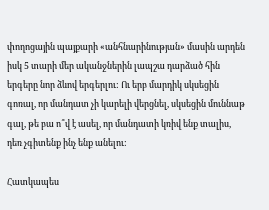փողոցային պայքարի «անհնարինության» մասին արդեն իսկ 5 տարի մեր ականջներին լապշա դարձած հին երգերը նոր ձևով երգերլու: Ու երբ մարդիկ սկսեցին գոռալ, որ մանդատ չի կարելի վերցնել, սկսեցին մուննաթ գալ, թե բա ո՞վ է ասել, որ մանդատի կռիվ ենք տալիս, դեռ չգիտենք ինչ ենք անելու:

Հատկապես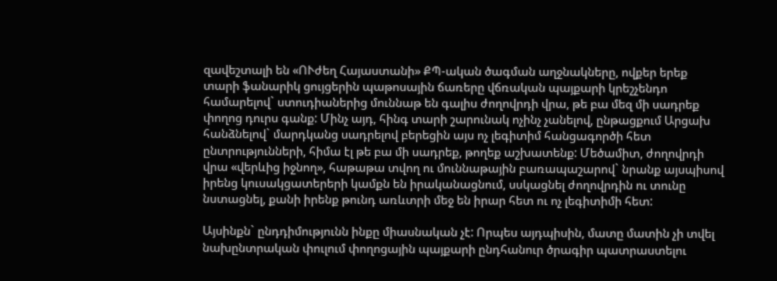զավեշտալի են «ՈՒժեղ Հայաստանի» ՔՊ-ական ծագման աղջնակները, ովքեր երեք տարի ֆանարիկ ցույցերին պաթոսային ճառերը վճռական պայքարի կրեշչենդո համարելով` ստուդիաներից մուննաթ են գալիս ժողովրդի վրա, թե բա մեզ մի սադրեք փողոց դուրս գանք: Մինչ այդ, հինգ տարի շարունակ ոչինչ չանելով, ընթացքում Արցախ հանձնելով` մարդկանց սադրելով բերեցին այս ոչ լեգիտիմ հանցագործի հետ ընտրությունների, հիմա էլ թե բա մի սադրեք, թողեք աշխատենք: Մեծամիտ, ժողովրդի վրա «վերևից իջնող», հաթաթա տվող ու մուննաթային բառապաշարով` նրանք այսպիսով իրենց կուսակցատերերի կամքն են իրականացնում, սսկացնել ժողովրդին ու տունը նստացնել, քանի իրենք թունդ առևտրի մեջ են իրար հետ ու ոչ լեգիտիմի հետ:

Այսինքն` ընդդիմությունն ինքը միասնական չէ: Որպես այդպիսին, մատը մատին չի տվել նախընտրական փուլում փողոցային պայքարի ընդհանուր ծրագիր պատրաստելու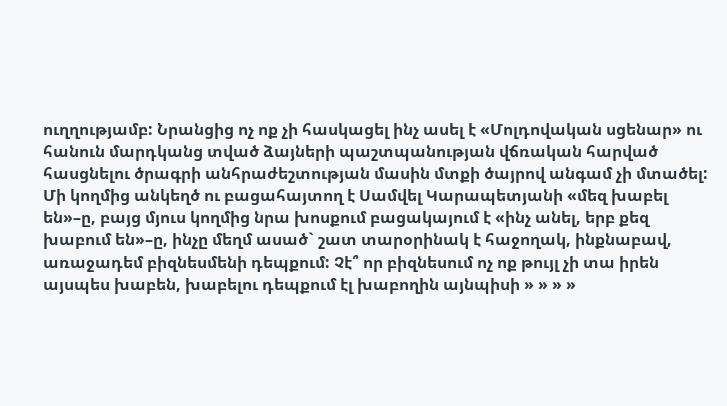ուղղությամբ: Նրանցից ոչ ոք չի հասկացել ինչ ասել է «Մոլդովական սցենար» ու  հանուն մարդկանց տված ձայների պաշտպանության վճռական հարված հասցնելու ծրագրի անհրաժեշտության մասին մտքի ծայրով անգամ չի մտածել: Մի կողմից անկեղծ ու բացահայտող է Սամվել Կարապետյանի «մեզ խաբել են»–ը, բայց մյուս կողմից նրա խոսքում բացակայում է «ինչ անել, երբ քեզ խաբում են»–ը, ինչը մեղմ ասած` շատ տարօրինակ է հաջողակ, ինքնաբավ, առաջադեմ բիզնեսմենի դեպքում: Չէ՞ որ բիզնեսում ոչ ոք թույլ չի տա իրեն այսպես խաբեն, խաբելու դեպքում էլ խաբողին այնպիսի » » » »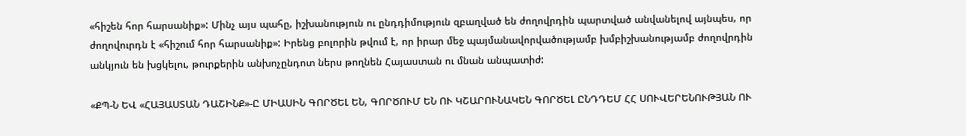«հիշեն հոր հարսանիք»: Մինչ այս պահը, իշխանություն ու ընդդիմություն զբաղված են ժողովրդին պարտված անվանելով այնպես, որ ժողովուրդն է «հիշում հոր հարսանիք»: Իրենց բոլորին թվում է, որ իրար մեջ պայմանավորվածությամբ խմբիշխանությամբ ժողովրդին անկյուն են խցկելու, թուրքերին անխոչընդոտ ներս թողնեն Հայաստան ու մնան անպատիժ:

«ՔՊ-Ն ԵՎ «ՀԱՅԱՍՏԱՆ ԴԱՇԻՆՔ»-Ը ՄԻԱՍԻՆ ԳՈՐԾԵԼ ԵՆ, ԳՈՐԾՈՒՄ ԵՆ ՈՒ ԿՇԱՐՈՒՆԱԿԵՆ ԳՈՐԾԵԼ ԸՆԴԴԵՄ ՀՀ ՍՈՒՎԵՐԵՆՈՒԹՅԱՆ ՈՒ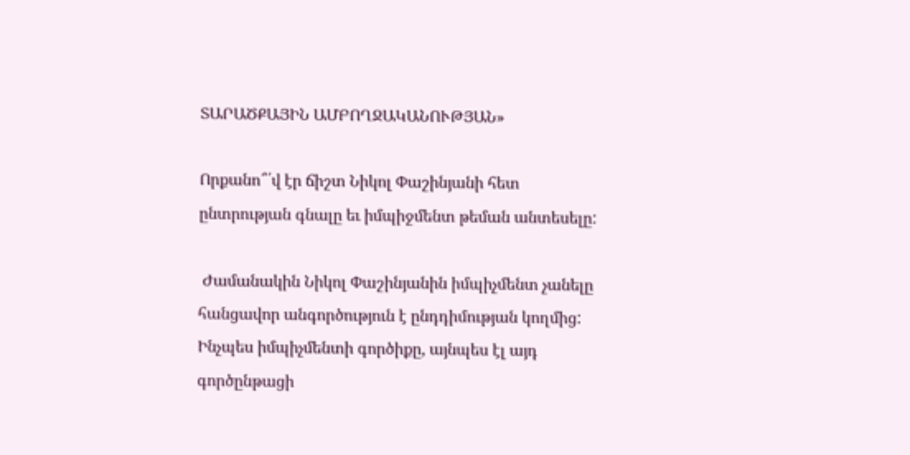ՏԱՐԱԾՔԱՅԻՆ ԱՄԲՈՂՋԱԿԱՆՈՒԹՅԱՆ»

Որքանո՞՛վ էր ճիշտ Նիկոլ Փաշինյանի հետ ընտրության գնալը եւ իմպիջմենտ թեման անտեսելը:

 Ժամանակին Նիկոլ Փաշինյանին իմպիչմենտ չանելը հանցավոր անգործություն է ընդդիմության կողմից: Ինչպես իմպիչմենտի գործիքը, այնպես էլ այդ գործընթացի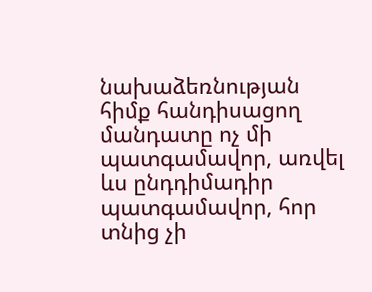նախաձեռնության հիմք հանդիսացող մանդատը ոչ մի պատգամավոր, առվել ևս ընդդիմադիր պատգամավոր, հոր տնից չի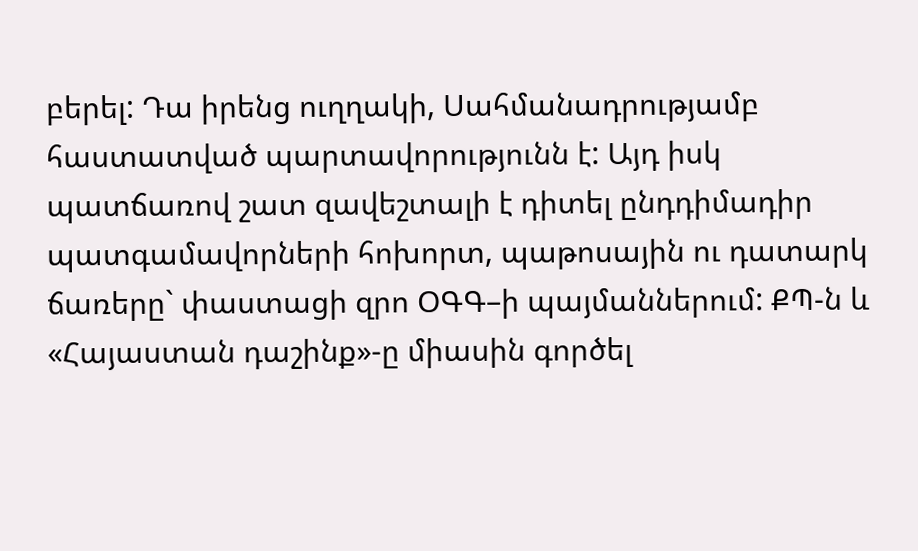բերել: Դա իրենց ուղղակի, Սահմանադրությամբ հաստատված պարտավորությունն է: Այդ իսկ պատճառով շատ զավեշտալի է դիտել ընդդիմադիր պատգամավորների հոխորտ, պաթոսային ու դատարկ ճառերը` փաստացի զրո ՕԳԳ–ի պայմաններում: ՔՊ-ն և «Հայաստան դաշինք»-ը միասին գործել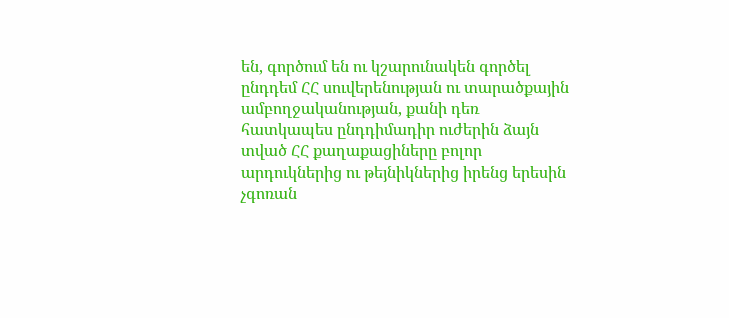են, գործում են ու կշարունակեն գործել ընդդեմ ՀՀ սուվերենության ու տարածքային ամբողջականության, քանի դեռ հատկապես ընդդիմադիր ուժերին ձայն տված ՀՀ քաղաքացիները բոլոր արդուկներից ու թեյնիկներից իրենց երեսին չգոռան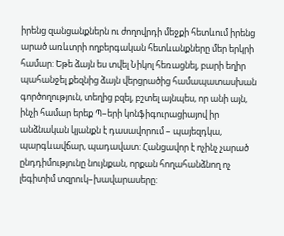իրենց զանցանքներն ու ժողովրդի մեջքի հետևում իրենց արած առևտրի ողբերգական հետևանքները մեր երկրի համար: Եթե ձայն ես տվել Նիկոլ հեռացնել, բարի եղիր պահանջել քեզնից ձայն վերցրածից համապատասխան գործողություն, տեղից բզել, բշտել այնպես, որ անի այն, ինչի համար երեք Պ–երի կոնֆիգուրացիայով իր անձնական կյանքն է դասավորում – պայեզդկա, պարգևավճար, պադավատ: Հանցավոր է ոչինչ չարած ընդդիմությունը նույնքան, որքան հողահանձնող ոչ լեգիտիմ տզրուկ–խավարասերը: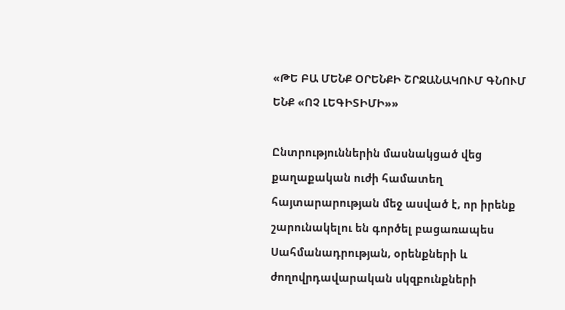«ԹԵ ԲԱ ՄԵՆՔ ՕՐԵՆՔԻ ՇՐՋԱՆԱԿՈՒՄ ԳՆՈՒՄ ԵՆՔ «ՈՉ ԼԵԳԻՏԻՄԻ»»

Ընտրություններին մասնակցած վեց քաղաքական ուժի համատեղ հայտարարության մեջ ասված է, որ իրենք շարունակելու են գործել բացառապես Սահմանադրության, օրենքների և ժողովրդավարական սկզբունքների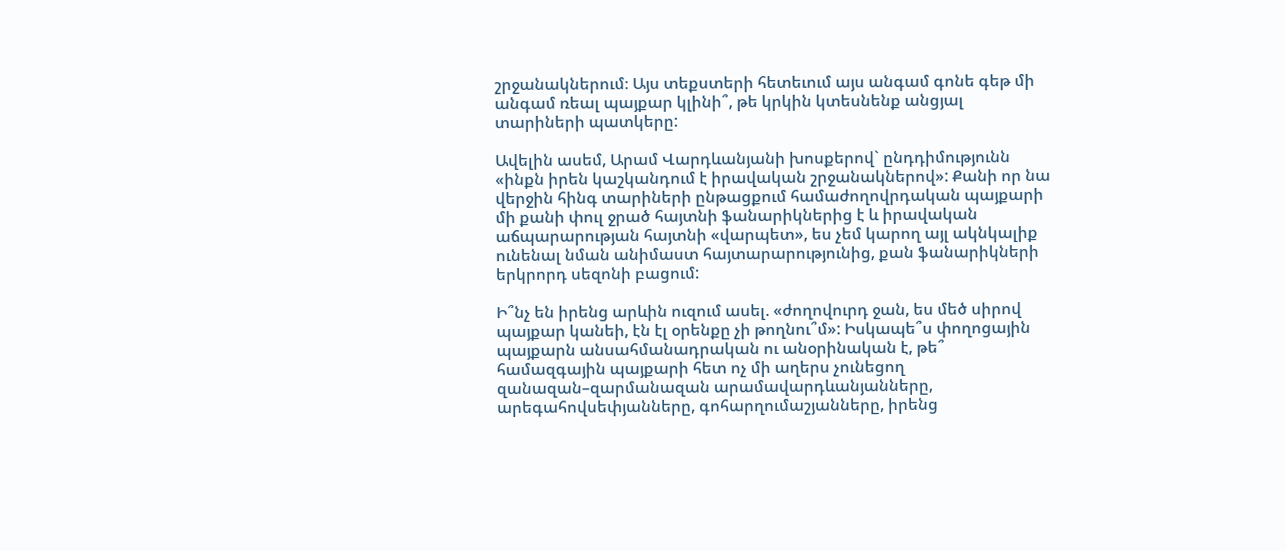շրջանակներում։ Այս տեքստերի հետեւում այս անգամ գոնե գեթ մի անգամ ռեալ պայքար կլինի՞, թե կրկին կտեսնենք անցյալ տարիների պատկերը:

Ավելին ասեմ, Արամ Վարդևանյանի խոսքերով` ընդդիմությունն «ինքն իրեն կաշկանդում է իրավական շրջանակներով»: Քանի որ նա վերջին հինգ տարիների ընթացքում համաժողովրդական պայքարի մի քանի փուլ ջրած հայտնի ֆանարիկներից է և իրավական աճպարարության հայտնի «վարպետ», ես չեմ կարող այլ ակնկալիք ունենալ նման անիմաստ հայտարարությունից, քան ֆանարիկների երկրորդ սեզոնի բացում:

Ի՞նչ են իրենց արևին ուզում ասել. «ժողովուրդ ջան, ես մեծ սիրով պայքար կանեի, էն էլ օրենքը չի թողնու՞մ»: Իսկապե՞ս փողոցային պայքարն անսահմանադրական ու անօրինական է, թե՞ համազգային պայքարի հետ ոչ մի աղերս չունեցող զանազան–զարմանազան արամավարդևանյանները, արեգահովսեփյանները, գոհարղումաշյանները, իրենց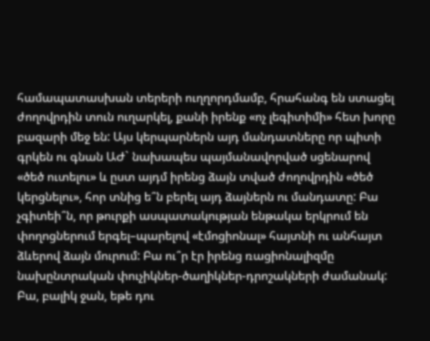համապատասխան տերերի ուղղորդմամբ, հրահանգ են ստացել ժողովրդին տուն ուղարկել, քանի իրենք «ոչ լեգիտիմի» հետ խորը բազարի մեջ են: Այս կերպարներն այդ մանդատները որ պիտի գրկեն ու գնան ԱԺ` նախապես պայմանավորված սցենարով «ծեծ ուտելու» և ըստ այդմ իրենց ձայն տված ժողովրդին «ծեծ կերցնելու», հոր տնից ե՞ն բերել այդ ձայներն ու մանդատը: Բա չգիտեի՞ն, որ թուրքի ասպատակության ենթակա երկրում են փողոցներում երգել–պարելով «էմոցիոնալ» հայտնի ու անհայտ ձևերով ձայն մուրում: Բա ու՞ր էր իրենց ռացիոնալիզմը նախընտրական փուչիկներ-ծաղիկներ-դրոշակների ժամանակ: Բա, բալիկ ջան, եթե դու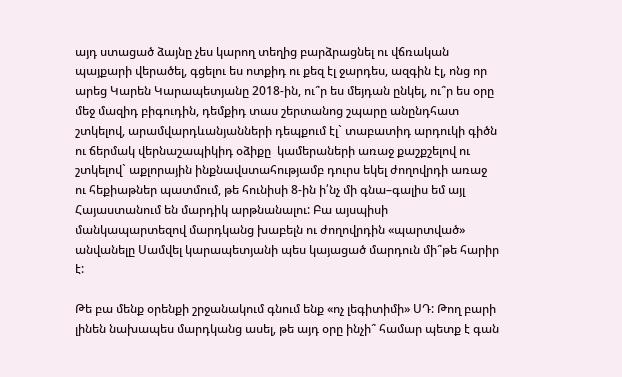այդ ստացած ձայնը չես կարող տեղից բարձրացնել ու վճռական պայքարի վերածել, գցելու ես ոտքիդ ու քեզ էլ ջարդես, ազգին էլ, ոնց որ արեց Կարեն Կարապետյանը 2018-ին, ու՞ր ես մեյդան ընկել, ու՞ր ես օրը մեջ մազիդ բիգուդին, դեմքիդ տաս շերտանոց շպարը անընդհատ շտկելով, արամվարդևանյանների դեպքում էլ` տաբատիդ արդուկի գիծն ու ճերմակ վերնաշապիկիդ օձիքը  կամերաների առաջ քաշքշելով ու շտկելով` աքլորային ինքնավստահությամբ դուրս եկել ժողովրդի առաջ ու հեքիաթներ պատմում, թե հունիսի 8-ին ի՛նչ մի գնա–գալիս եմ այլ Հայաստանում են մարդիկ արթնանալու: Բա այսպիսի մանկապարտեզով մարդկանց խաբելն ու ժողովրդին «պարտված» անվանելը Սամվել կարապետյանի պես կայացած մարդուն մի՞թե հարիր է:

Թե բա մենք օրենքի շրջանակում գնում ենք «ոչ լեգիտիմի» ՍԴ: Թող բարի լինեն նախապես մարդկանց ասել, թե այդ օրը ինչի՞ համար պետք է գան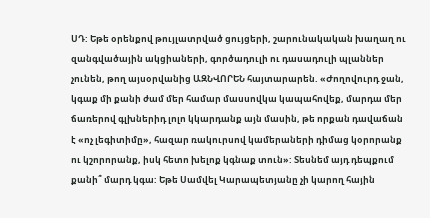ՍԴ: Եթե օրենքով թույլատրված ցույցերի, շարունակական խաղաղ ու զանգվածային ակցիաների, գործադուլի ու դասադուլի պլաններ չունեն, թող այսօրվանից ԱԶՆՎՈՐԵՆ հայտարարեն. «Ժողովուրդ ջան, կգաք մի քանի ժամ մեր համար մասսովկա կապահովեք, մարդա մեր ճառերով գլխներիդ լոլո կկարդանք այն մասին, թե որքան դավաճան է «ոչ լեգիտիմը», հազար ռակուրսով կամերաների դիմաց կօրորանք ու կշորորանք, իսկ հետո խելոք կգնաք տուն»: Տեսնեմ այդ դեպքում քանի՞ մարդ կգա: Եթե Սամվել Կարապետյանը չի կարող հային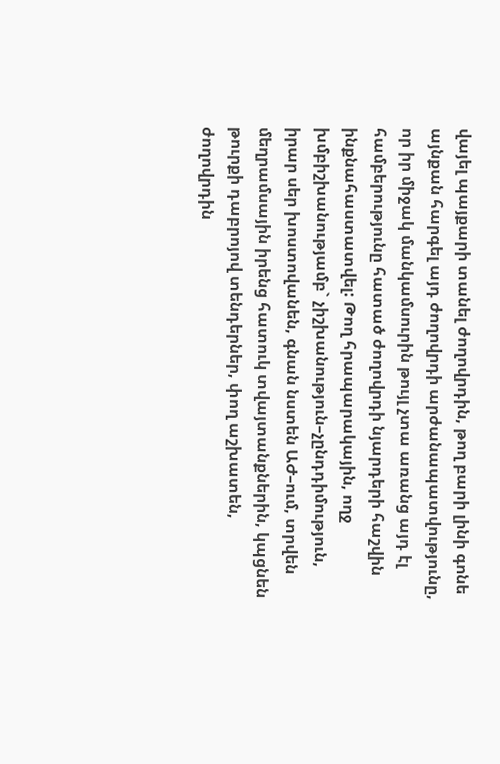վայել պայքարի տանել ժողովրդին, թող բարի լինի գոնե այնքան հարգել այդ ժողովրդի արժանապատվությունը, որ իր միջակ մանկամսուրին թույլ չտա առանց այդ էլ համբերությունը հատած ժողովրդի նյարդերի հաշվին ինքնահաստատվել: Թող հրապարակային, ողջ խմբիշխանությամբ` չիշխանություն–չընդդիմություն, իրար սեր խոստովանեն, գնան նստեն ԱԺ–ում, տրվեն մեղրամսային իրենց հատուկ տվայտանքներին, կպցնեն թուրքի դաբրոյով տենդերներ, փող աշխատեն, ժողովրդին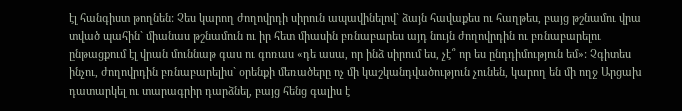էլ հանգիստ թողնեն: Չես կարող ժողովրդի սիրուն ապավինելով` ձայն հավաքես ու հաղթես, բայց թշնամու վրա տված պահին` միանաս թշնամուն ու իր հետ միասին բռնաբարես այդ նույն ժողովրդին ու բռնաբարելու ընթացքում էլ վրան մուննաթ գաս ու գոռաս «դե ասա, որ ինձ սիրում ես, չէ՞ որ ես ընդդիմություն եմ»: Չգիտես ինչու, ժողովրդին բռնաբարելիս` օրենքի մեռածերը ոչ մի կաշկանդվածություն չունեն, կարող են մի ողջ Արցախ դատարկել ու տարագրիր դարձնել, բայց հենց գալիս է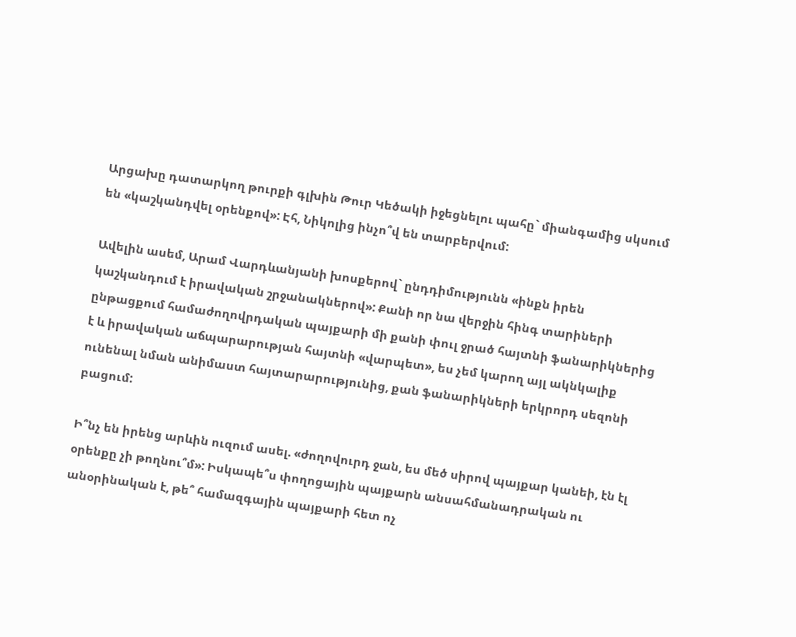Արցախը դատարկող թուրքի գլխին Թուր Կեծակի իջեցնելու պահը` միանգամից սկսում են «կաշկանդվել օրենքով»: Էհ, Նիկոլից ինչո՞վ են տարբերվում:

Ավելին ասեմ, Արամ Վարդևանյանի խոսքերով` ընդդիմությունն «ինքն իրեն կաշկանդում է իրավական շրջանակներով»: Քանի որ նա վերջին հինգ տարիների ընթացքում համաժողովրդական պայքարի մի քանի փուլ ջրած հայտնի ֆանարիկներից է և իրավական աճպարարության հայտնի «վարպետ», ես չեմ կարող այլ ակնկալիք ունենալ նման անիմաստ հայտարարությունից, քան ֆանարիկների երկրորդ սեզոնի բացում:

Ի՞նչ են իրենց արևին ուզում ասել. «ժողովուրդ ջան, ես մեծ սիրով պայքար կանեի, էն էլ օրենքը չի թողնու՞մ»: Իսկապե՞ս փողոցային պայքարն անսահմանադրական ու անօրինական է, թե՞ համազգային պայքարի հետ ոչ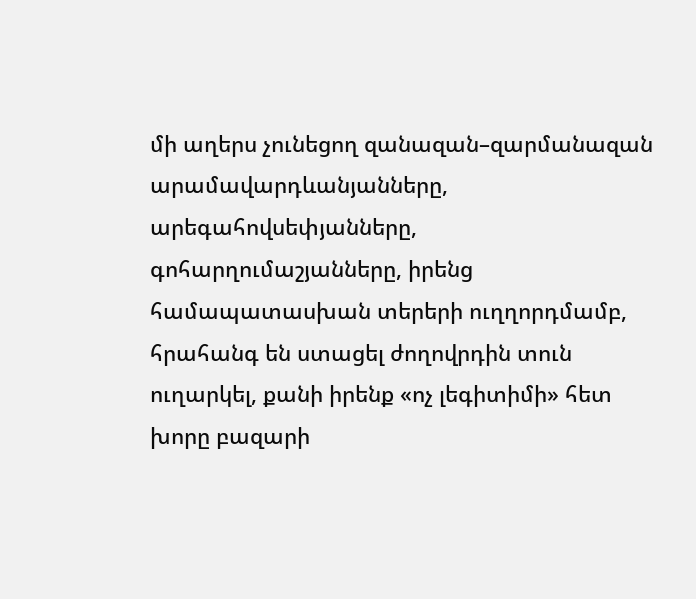մի աղերս չունեցող զանազան–զարմանազան արամավարդևանյանները, արեգահովսեփյանները, գոհարղումաշյանները, իրենց համապատասխան տերերի ուղղորդմամբ, հրահանգ են ստացել ժողովրդին տուն ուղարկել, քանի իրենք «ոչ լեգիտիմի» հետ խորը բազարի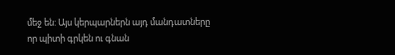մեջ են: Այս կերպարներն այդ մանդատները որ պիտի գրկեն ու գնան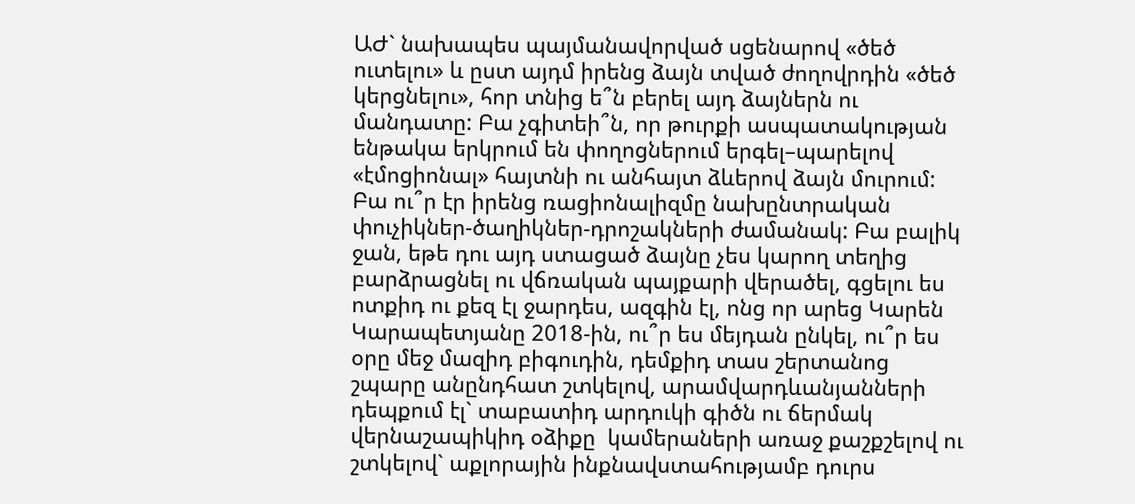ԱԺ` նախապես պայմանավորված սցենարով «ծեծ ուտելու» և ըստ այդմ իրենց ձայն տված ժողովրդին «ծեծ կերցնելու», հոր տնից ե՞ն բերել այդ ձայներն ու մանդատը: Բա չգիտեի՞ն, որ թուրքի ասպատակության ենթակա երկրում են փողոցներում երգել–պարելով «էմոցիոնալ» հայտնի ու անհայտ ձևերով ձայն մուրում: Բա ու՞ր էր իրենց ռացիոնալիզմը նախընտրական փուչիկներ-ծաղիկներ-դրոշակների ժամանակ: Բա բալիկ ջան, եթե դու այդ ստացած ձայնը չես կարող տեղից բարձրացնել ու վճռական պայքարի վերածել, գցելու ես ոտքիդ ու քեզ էլ ջարդես, ազգին էլ, ոնց որ արեց Կարեն Կարապետյանը 2018-ին, ու՞ր ես մեյդան ընկել, ու՞ր ես օրը մեջ մազիդ բիգուդին, դեմքիդ տաս շերտանոց շպարը անընդհատ շտկելով, արամվարդևանյանների դեպքում էլ` տաբատիդ արդուկի գիծն ու ճերմակ վերնաշապիկիդ օձիքը  կամերաների առաջ քաշքշելով ու շտկելով` աքլորային ինքնավստահությամբ դուրս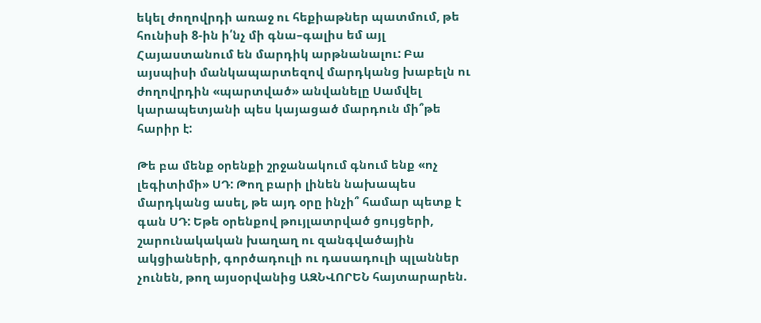եկել ժողովրդի առաջ ու հեքիաթներ պատմում, թե հունիսի 8-ին ի՛նչ մի գնա–գալիս եմ այլ Հայաստանում են մարդիկ արթնանալու: Բա այսպիսի մանկապարտեզով մարդկանց խաբելն ու ժողովրդին «պարտված» անվանելը Սամվել կարապետյանի պես կայացած մարդուն մի՞թե հարիր է:

Թե բա մենք օրենքի շրջանակում գնում ենք «ոչ լեգիտիմի» ՍԴ: Թող բարի լինեն նախապես մարդկանց ասել, թե այդ օրը ինչի՞ համար պետք է գան ՍԴ: Եթե օրենքով թույլատրված ցույցերի, շարունակական խաղաղ ու զանգվածային ակցիաների, գործադուլի ու դասադուլի պլաններ չունեն, թող այսօրվանից ԱԶՆՎՈՐԵՆ հայտարարեն.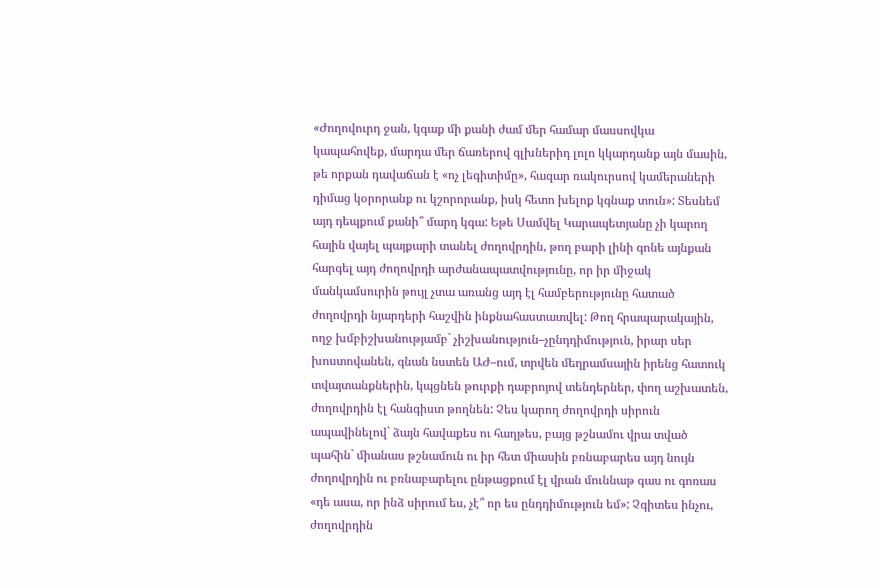«Ժողովուրդ ջան, կգաք մի քանի ժամ մեր համար մասսովկա կապահովեք, մարդա մեր ճառերով գլխներիդ լոլո կկարդանք այն մասին, թե որքան դավաճան է «ոչ լեգիտիմը», հազար ռակուրսով կամերաների դիմաց կօրորանք ու կշորորանք, իսկ հետո խելոք կգնաք տուն»: Տեսնեմ այդ դեպքում քանի՞ մարդ կգա: Եթե Սամվել Կարապետյանը չի կարող հային վայել պայքարի տանել ժողովրդին, թող բարի լինի գոնե այնքան հարգել այդ ժողովրդի արժանապատվությունը, որ իր միջակ մանկամսուրին թույլ չտա առանց այդ էլ համբերությունը հատած ժողովրդի նյարդերի հաշվին ինքնահաստատվել: Թող հրապարակային, ողջ խմբիշխանությամբ` չիշխանություն–չընդդիմություն, իրար սեր խոստովանեն, գնան նստեն ԱԺ–ում, տրվեն մեղրամսային իրենց հատուկ տվայտանքներին, կպցնեն թուրքի դաբրոյով տենդերներ, փող աշխատեն, ժողովրդին էլ հանգիստ թողնեն: Չես կարող ժողովրդի սիրուն ապավինելով` ձայն հավաքես ու հաղթես, բայց թշնամու վրա տված պահին` միանաս թշնամուն ու իր հետ միասին բռնաբարես այդ նույն ժողովրդին ու բռնաբարելու ընթացքում էլ վրան մուննաթ գաս ու գոռաս «դե ասա, որ ինձ սիրում ես, չէ՞ որ ես ընդդիմություն եմ»: Չգիտես ինչու, ժողովրդին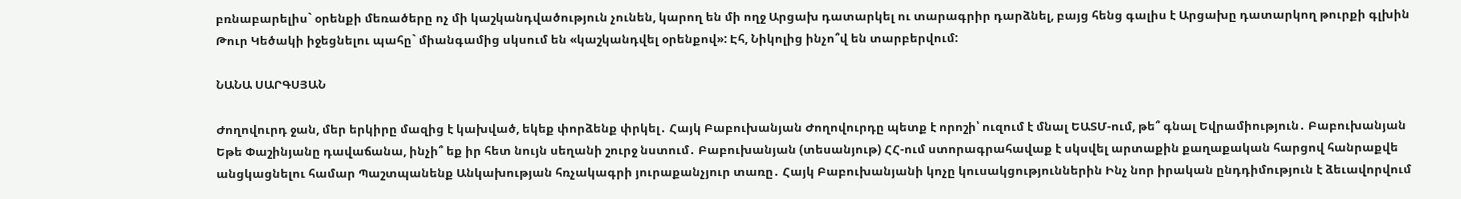բռնաբարելիս` օրենքի մեռածերը ոչ մի կաշկանդվածություն չունեն, կարող են մի ողջ Արցախ դատարկել ու տարագրիր դարձնել, բայց հենց գալիս է Արցախը դատարկող թուրքի գլխին Թուր Կեծակի իջեցնելու պահը` միանգամից սկսում են «կաշկանդվել օրենքով»: Էհ, Նիկոլից ինչո՞վ են տարբերվում:

ՆԱՆԱ ՍԱՐԳՍՅԱՆ

Ժողովուրդ ջան, մեր երկիրը մազից է կախված, եկեք փորձենք փրկել․ Հայկ Բաբուխանյան Ժողովուրդը պետք է որոշի՝ ուզում է մնալ ԵԱՏՄ-ում, թե՞ գնալ Եվրամիություն․ Բաբուխանյան Եթե Փաշինյանը դավաճանա, ինչի՞ եք իր հետ նույն սեղանի շուրջ նստում․ Բաբուխանյան (տեսանյութ) ՀՀ-ում ստորագրահավաք է սկսվել արտաքին քաղաքական հարցով հանրաքվե անցկացնելու համար Պաշտպանենք Անկախության հռչակագրի յուրաքանչյուր տառը․ Հայկ Բաբուխանյանի կոչը կուսակցություններին Ինչ նոր իրական ընդդիմություն է ձեւավորվում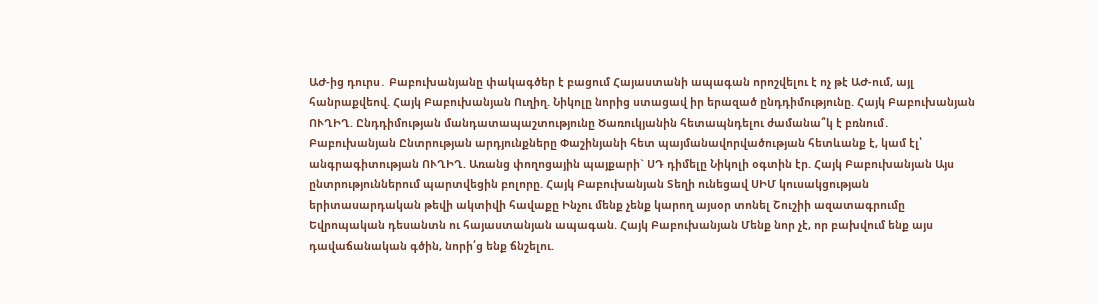ԱԺ-ից դուրս․ Բաբուխանյանը փակագծեր է բացում Հայաստանի ապագան որոշվելու է ոչ թէ ԱԺ-ում, այլ հանրաքվեով. Հայկ Բաբուխանյան Ուղիղ. Նիկոլը նորից ստացավ իր երազած ընդդիմությունը. Հայկ Բաբուխանյան ՈՒՂԻՂ. Ընդդիմության մանդատապաշտությունը Ծառուկյանին հետապնդելու ժամանա՞կ է բռնում․ Բաբուխանյան Ընտրության արդյունքները Փաշինյանի հետ պայմանավորվածության հետևանք է, կամ էլ՝ անգրագիտության ՈՒՂԻՂ. Առանց փողոցային պայքարի` ՍԴ դիմելը Նիկոլի օգտին էր. Հայկ Բաբուխանյան Այս ընտրություններում պարտվեցին բոլորը. Հայկ Բաբուխանյան Տեղի ունեցավ ՍԻՄ կուսակցության երիտասարդական թեվի ակտիվի հավաքը Ինչու մենք չենք կարող այսօր տոնել Շուշիի ազատագրումը Եվրոպական դեսանտն ու հայաստանյան ապագան. Հայկ Բաբուխանյան Մենք նոր չէ, որ բախվում ենք այս դավաճանական գծին, նորի՛ց ենք ճնշելու.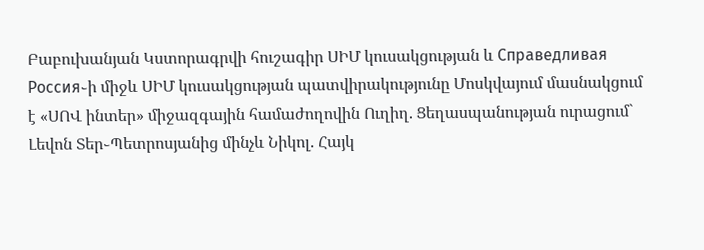Բաբուխանյան Կստորագրվի հուշագիր ՍԻՄ կուսակցության և Справедливая Россия֊ի միջև ՍԻՄ կուսակցության պատվիրակությունը Մոսկվայում մասնակցում է «ՍՈՎ ինտեր» միջազգային համաժողովին Ուղիղ. Ցեղասպանության ուրացում` Լեվոն Տեր֊Պետրոսյանից մինչև Նիկոլ. Հայկ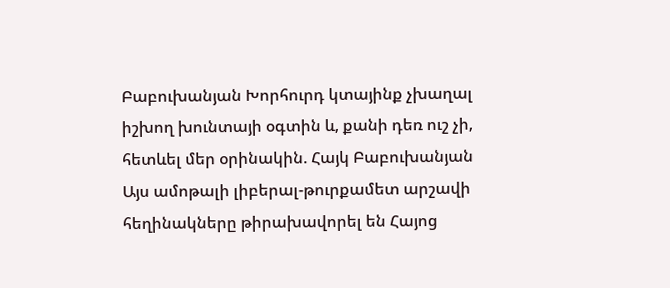Բաբուխանյան Խորհուրդ կտայինք չխաղալ իշխող խունտայի օգտին և, քանի դեռ ուշ չի, հետևել մեր օրինակին. Հայկ Բաբուխանյան Այս ամոթալի լիբերալ-թուրքամետ արշավի հեղինակները թիրախավորել են Հայոց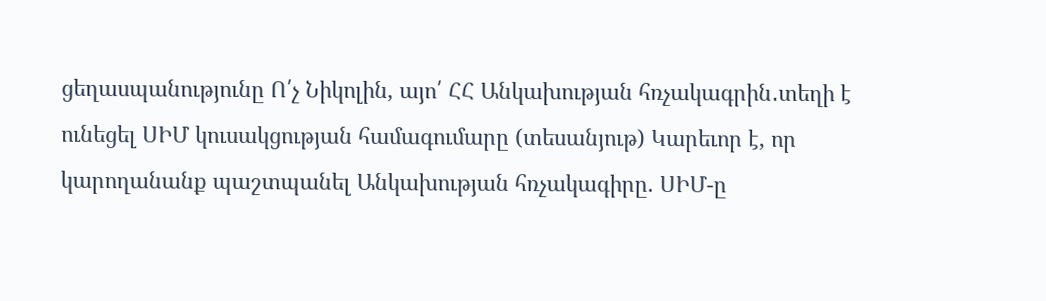ցեղասպանությունը Ո՛չ Նիկոլին, այո՛ ՀՀ Անկախության հռչակագրին․տեղի է ունեցել ՍԻՄ կուսակցության համագումարը (տեսանյութ) Կարեւոր է, որ կարողանանք պաշտպանել Անկախության հռչակագիրը. ՍԻՄ-ը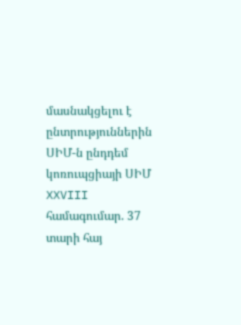մասնակցելու է ընտրություններին ՍԻՄ-ն ընդդեմ կոռուպցիայի ՍԻՄ XXVIII համագումար. 37 տարի հայ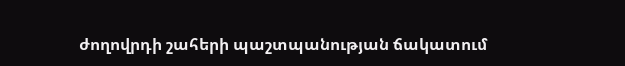ժողովրդի շահերի պաշտպանության ճակատում